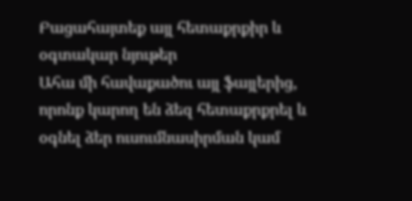Բացահայտեք այլ հետաքրքիր և օգտակար նյութեր
Ահա մի հավաքածու այլ ֆայլերից, որոնք կարող են ձեզ հետաքրքրել և օգնել ձեր ուսումնասիրման կամ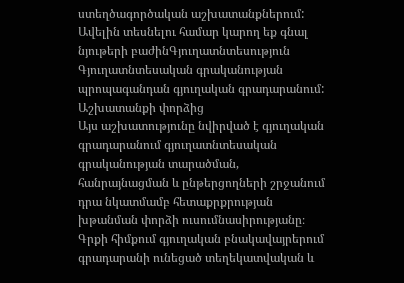ստեղծագործական աշխատանքներում: Ավելին տեսնելու համար կարող եք գնալ նյութերի բաժինԳյուղատնտեսություն
Գյուղատնտեսական գրականության պրոպագանդան գյուղական գրադարանում: Աշխատանքի փորձից
Այս աշխատությունը նվիրված է գյուղական գրադարանում գյուղատնտեսական գրականության տարածման, հանրայնացման և ընթերցողների շրջանում դրա նկատմամբ հետաքրքրության խթանման փորձի ուսումնասիրությանը։ Գրքի հիմքում գյուղական բնակավայրերում գրադարանի ունեցած տեղեկատվական և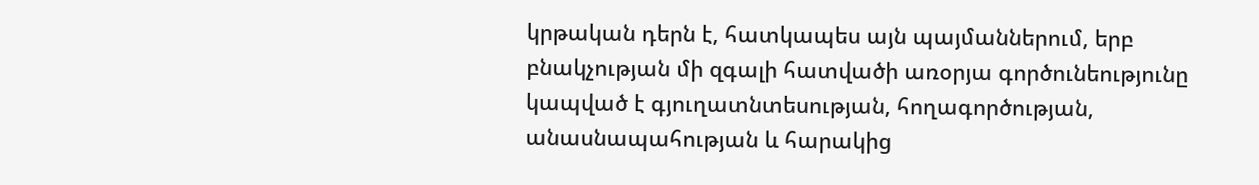կրթական դերն է, հատկապես այն պայմաններում, երբ բնակչության մի զգալի հատվածի առօրյա գործունեությունը կապված է գյուղատնտեսության, հողագործության, անասնապահության և հարակից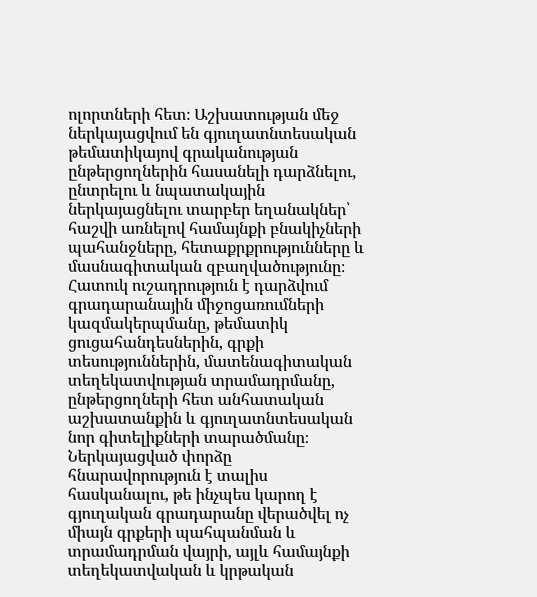ոլորտների հետ։ Աշխատության մեջ ներկայացվում են գյուղատնտեսական թեմատիկայով գրականության ընթերցողներին հասանելի դարձնելու, ընտրելու և նպատակային ներկայացնելու տարբեր եղանակներ՝ հաշվի առնելով համայնքի բնակիչների պահանջները, հետաքրքրությունները և մասնագիտական զբաղվածությունը։ Հատուկ ուշադրություն է դարձվում գրադարանային միջոցառումների կազմակերպմանը, թեմատիկ ցուցահանդեսներին, գրքի տեսություններին, մատենագիտական տեղեկատվության տրամադրմանը, ընթերցողների հետ անհատական աշխատանքին և գյուղատնտեսական նոր գիտելիքների տարածմանը։ Ներկայացված փորձը հնարավորություն է տալիս հասկանալու, թե ինչպես կարող է գյուղական գրադարանը վերածվել ոչ միայն գրքերի պահպանման և տրամադրման վայրի, այլև համայնքի տեղեկատվական և կրթական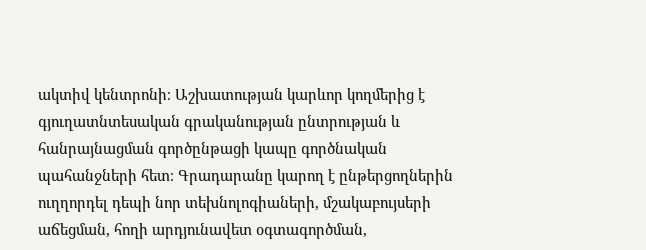ակտիվ կենտրոնի։ Աշխատության կարևոր կողմերից է գյուղատնտեսական գրականության ընտրության և հանրայնացման գործընթացի կապը գործնական պահանջների հետ։ Գրադարանը կարող է ընթերցողներին ուղղորդել դեպի նոր տեխնոլոգիաների, մշակաբույսերի աճեցման, հողի արդյունավետ օգտագործման,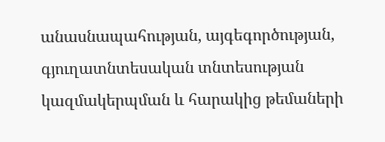անասնապահության, այգեգործության, գյուղատնտեսական տնտեսության կազմակերպման և հարակից թեմաների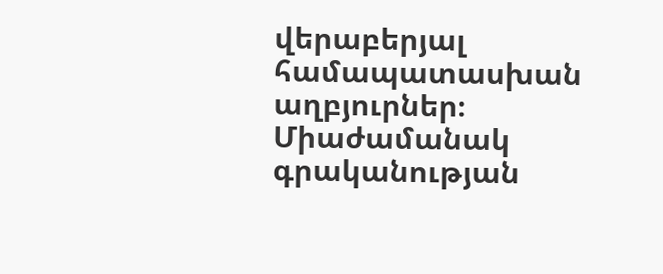վերաբերյալ համապատասխան աղբյուրներ։ Միաժամանակ գրականության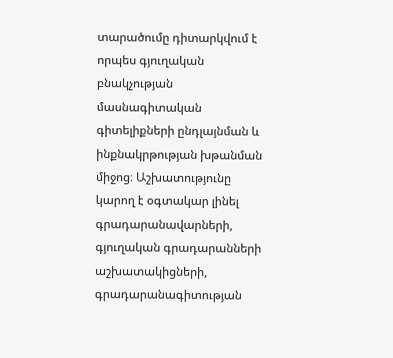տարածումը դիտարկվում է որպես գյուղական բնակչության մասնագիտական գիտելիքների ընդլայնման և ինքնակրթության խթանման միջոց։ Աշխատությունը կարող է օգտակար լինել գրադարանավարների, գյուղական գրադարանների աշխատակիցների, գրադարանագիտության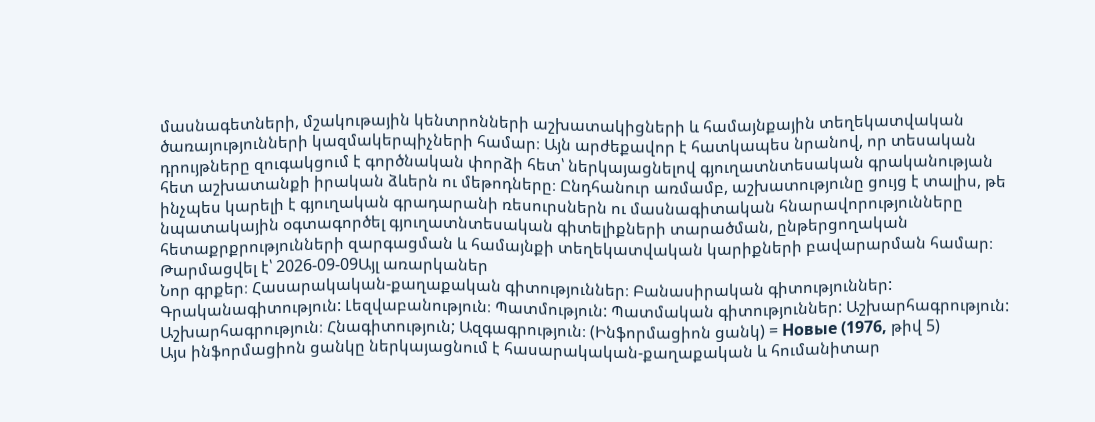մասնագետների, մշակութային կենտրոնների աշխատակիցների և համայնքային տեղեկատվական ծառայությունների կազմակերպիչների համար։ Այն արժեքավոր է հատկապես նրանով, որ տեսական դրույթները զուգակցում է գործնական փորձի հետ՝ ներկայացնելով գյուղատնտեսական գրականության հետ աշխատանքի իրական ձևերն ու մեթոդները։ Ընդհանուր առմամբ, աշխատությունը ցույց է տալիս, թե ինչպես կարելի է գյուղական գրադարանի ռեսուրսներն ու մասնագիտական հնարավորությունները նպատակային օգտագործել գյուղատնտեսական գիտելիքների տարածման, ընթերցողական հետաքրքրությունների զարգացման և համայնքի տեղեկատվական կարիքների բավարարման համար։
Թարմացվել է՝ 2026-09-09Այլ առարկաներ
Նոր գրքեր։ Հասարակական-քաղաքական գիտություններ։ Բանասիրական գիտություններ: Գրականագիտություն: Լեզվաբանություն։ Պատմություն: Պատմական գիտություններ: Աշխարհագրություն: Աշխարհագրություն։ Հնագիտություն; Ազգագրություն։ (Ինֆորմացիոն ցանկ) = Новые (1976, թիվ 5)
Այս ինֆորմացիոն ցանկը ներկայացնում է հասարակական-քաղաքական և հումանիտար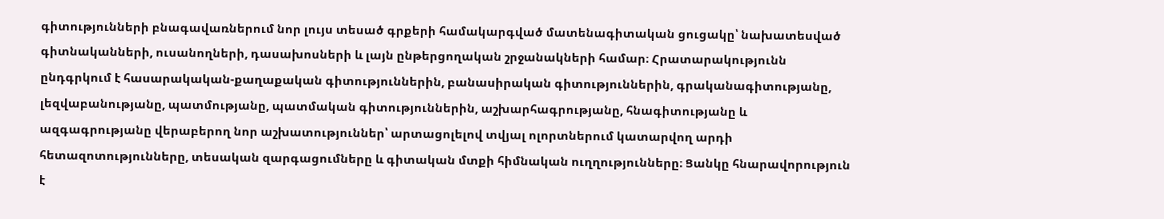գիտությունների բնագավառներում նոր լույս տեսած գրքերի համակարգված մատենագիտական ցուցակը՝ նախատեսված գիտնականների, ուսանողների, դասախոսների և լայն ընթերցողական շրջանակների համար։ Հրատարակությունն ընդգրկում է հասարակական-քաղաքական գիտություններին, բանասիրական գիտություններին, գրականագիտությանը, լեզվաբանությանը, պատմությանը, պատմական գիտություններին, աշխարհագրությանը, հնագիտությանը և ազգագրությանը վերաբերող նոր աշխատություններ՝ արտացոլելով տվյալ ոլորտներում կատարվող արդի հետազոտությունները, տեսական զարգացումները և գիտական մտքի հիմնական ուղղությունները։ Ցանկը հնարավորություն է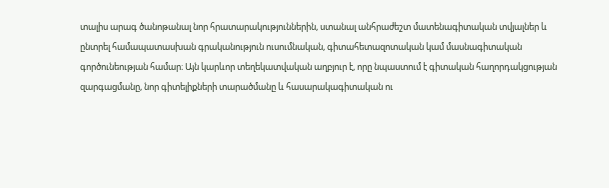տալիս արագ ծանոթանալ նոր հրատարակություններին, ստանալ անհրաժեշտ մատենագիտական տվյալներ և ընտրել համապատասխան գրականություն ուսումնական, գիտահետազոտական կամ մասնագիտական գործունեության համար։ Այն կարևոր տեղեկատվական աղբյուր է, որը նպաստում է գիտական հաղորդակցության զարգացմանը, նոր գիտելիքների տարածմանը և հասարակագիտական ու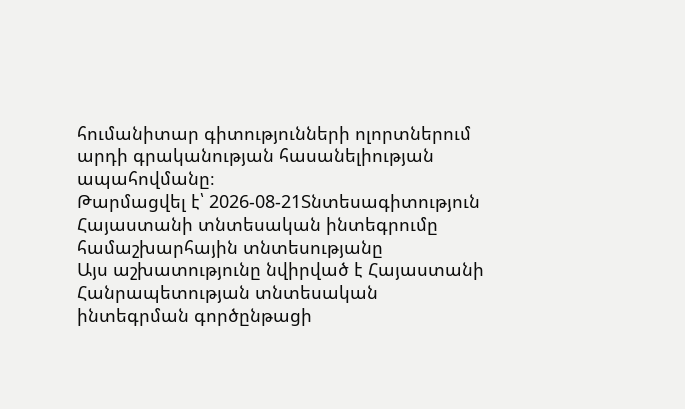հումանիտար գիտությունների ոլորտներում արդի գրականության հասանելիության ապահովմանը։
Թարմացվել է՝ 2026-08-21Տնտեսագիտություն
Հայաստանի տնտեսական ինտեգրումը համաշխարհային տնտեսությանը
Այս աշխատությունը նվիրված է Հայաստանի Հանրապետության տնտեսական ինտեգրման գործընթացի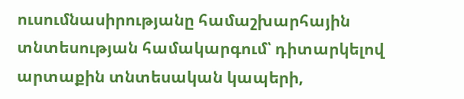ուսումնասիրությանը համաշխարհային տնտեսության համակարգում՝ դիտարկելով արտաքին տնտեսական կապերի,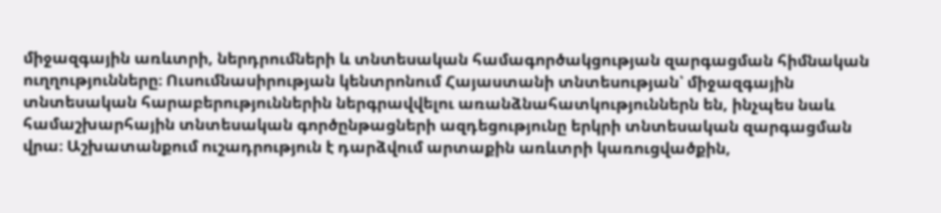միջազգային առևտրի, ներդրումների և տնտեսական համագործակցության զարգացման հիմնական ուղղությունները։ Ուսումնասիրության կենտրոնում Հայաստանի տնտեսության՝ միջազգային տնտեսական հարաբերություններին ներգրավվելու առանձնահատկություններն են, ինչպես նաև համաշխարհային տնտեսական գործընթացների ազդեցությունը երկրի տնտեսական զարգացման վրա։ Աշխատանքում ուշադրություն է դարձվում արտաքին առևտրի կառուցվածքին,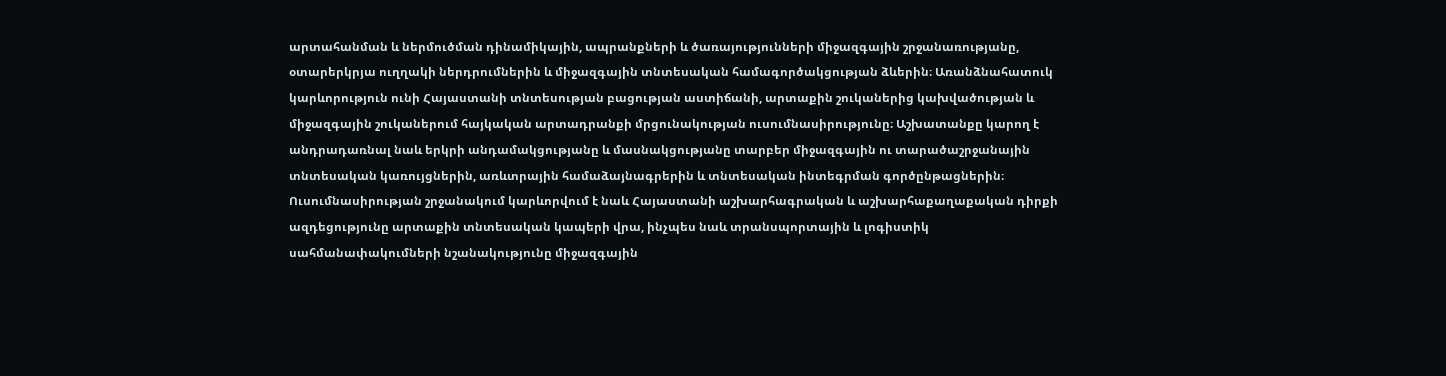արտահանման և ներմուծման դինամիկային, ապրանքների և ծառայությունների միջազգային շրջանառությանը, օտարերկրյա ուղղակի ներդրումներին և միջազգային տնտեսական համագործակցության ձևերին։ Առանձնահատուկ կարևորություն ունի Հայաստանի տնտեսության բացության աստիճանի, արտաքին շուկաներից կախվածության և միջազգային շուկաներում հայկական արտադրանքի մրցունակության ուսումնասիրությունը։ Աշխատանքը կարող է անդրադառնալ նաև երկրի անդամակցությանը և մասնակցությանը տարբեր միջազգային ու տարածաշրջանային տնտեսական կառույցներին, առևտրային համաձայնագրերին և տնտեսական ինտեգրման գործընթացներին։ Ուսումնասիրության շրջանակում կարևորվում է նաև Հայաստանի աշխարհագրական և աշխարհաքաղաքական դիրքի ազդեցությունը արտաքին տնտեսական կապերի վրա, ինչպես նաև տրանսպորտային և լոգիստիկ սահմանափակումների նշանակությունը միջազգային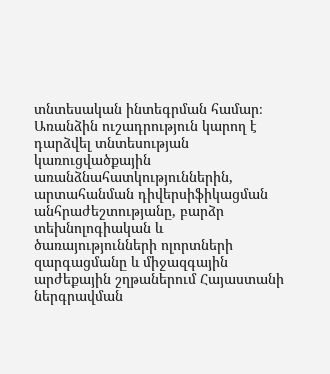տնտեսական ինտեգրման համար։ Առանձին ուշադրություն կարող է դարձվել տնտեսության կառուցվածքային առանձնահատկություններին, արտահանման դիվերսիֆիկացման անհրաժեշտությանը, բարձր տեխնոլոգիական և ծառայությունների ոլորտների զարգացմանը և միջազգային արժեքային շղթաներում Հայաստանի ներգրավման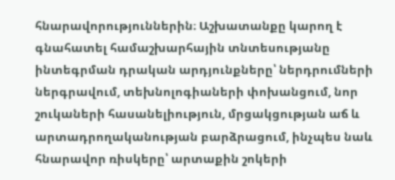հնարավորություններին։ Աշխատանքը կարող է գնահատել համաշխարհային տնտեսությանը ինտեգրման դրական արդյունքները՝ ներդրումների ներգրավում, տեխնոլոգիաների փոխանցում, նոր շուկաների հասանելիություն, մրցակցության աճ և արտադրողականության բարձրացում, ինչպես նաև հնարավոր ռիսկերը՝ արտաքին շոկերի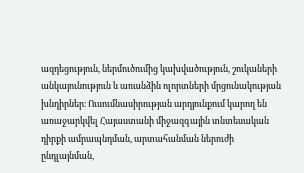ազդեցություն, ներմուծումից կախվածություն, շուկաների անկայունություն և առանձին ոլորտների մրցունակության խնդիրներ։ Ուսումնասիրության արդյունքում կարող են առաջարկվել Հայաստանի միջազգային տնտեսական դիրքի ամրապնդման, արտահանման ներուժի ընդլայնման,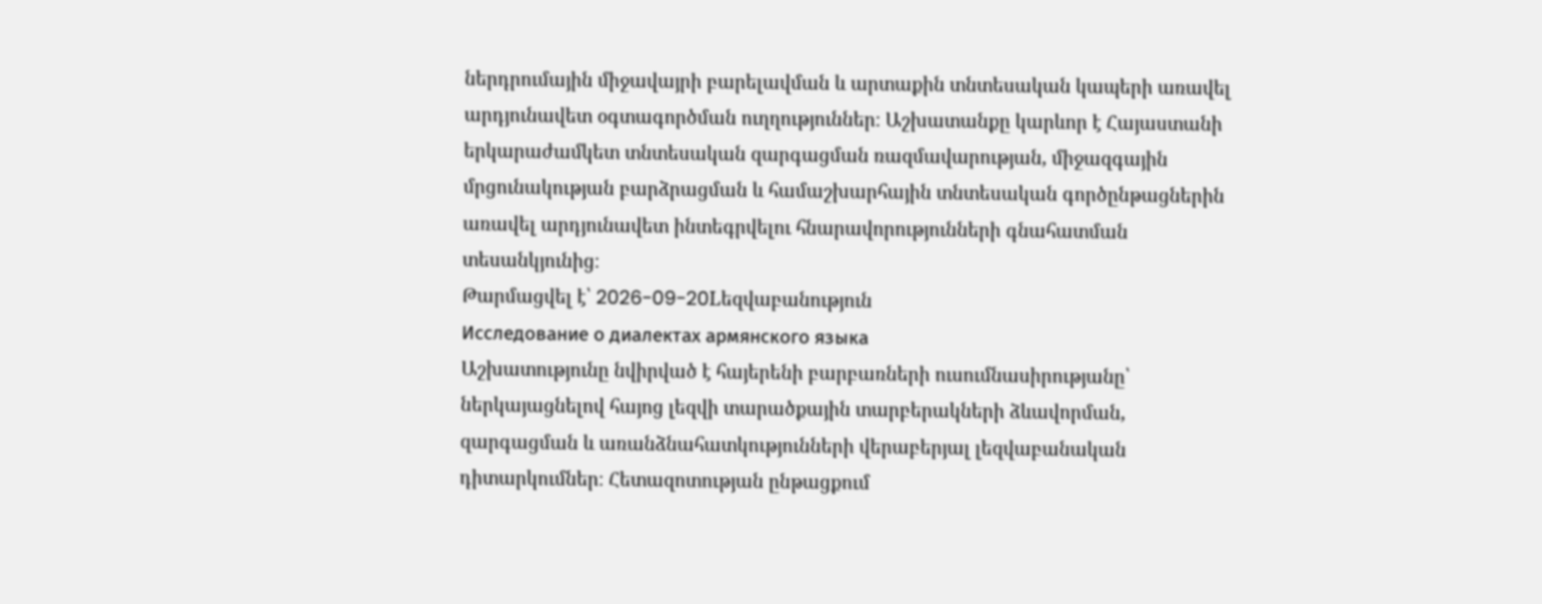ներդրումային միջավայրի բարելավման և արտաքին տնտեսական կապերի առավել արդյունավետ օգտագործման ուղղություններ։ Աշխատանքը կարևոր է Հայաստանի երկարաժամկետ տնտեսական զարգացման ռազմավարության, միջազգային մրցունակության բարձրացման և համաշխարհային տնտեսական գործընթացներին առավել արդյունավետ ինտեգրվելու հնարավորությունների գնահատման տեսանկյունից։
Թարմացվել է՝ 2026-09-20Lեզվաբանություն
Исследование о диалектах армянского языка
Աշխատությունը նվիրված է հայերենի բարբառների ուսումնասիրությանը՝ ներկայացնելով հայոց լեզվի տարածքային տարբերակների ձևավորման, զարգացման և առանձնահատկությունների վերաբերյալ լեզվաբանական դիտարկումներ։ Հետազոտության ընթացքում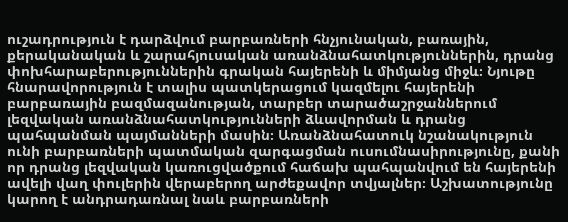ուշադրություն է դարձվում բարբառների հնչյունական, բառային, քերականական և շարահյուսական առանձնահատկություններին, դրանց փոխհարաբերություններին գրական հայերենի և միմյանց միջև։ Նյութը հնարավորություն է տալիս պատկերացում կազմելու հայերենի բարբառային բազմազանության, տարբեր տարածաշրջաններում լեզվական առանձնահատկությունների ձևավորման և դրանց պահպանման պայմանների մասին։ Առանձնահատուկ նշանակություն ունի բարբառների պատմական զարգացման ուսումնասիրությունը, քանի որ դրանց լեզվական կառուցվածքում հաճախ պահպանվում են հայերենի ավելի վաղ փուլերին վերաբերող արժեքավոր տվյալներ։ Աշխատությունը կարող է անդրադառնալ նաև բարբառների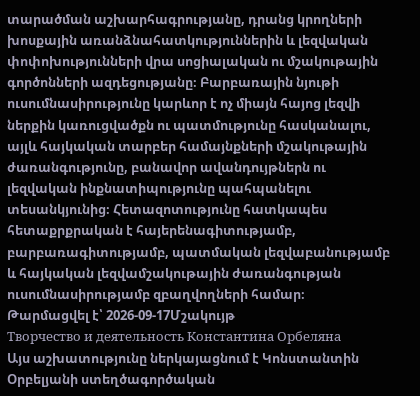տարածման աշխարհագրությանը, դրանց կրողների խոսքային առանձնահատկություններին և լեզվական փոփոխությունների վրա սոցիալական ու մշակութային գործոնների ազդեցությանը։ Բարբառային նյութի ուսումնասիրությունը կարևոր է ոչ միայն հայոց լեզվի ներքին կառուցվածքն ու պատմությունը հասկանալու, այլև հայկական տարբեր համայնքների մշակութային ժառանգությունը, բանավոր ավանդույթներն ու լեզվական ինքնատիպությունը պահպանելու տեսանկյունից։ Հետազոտությունը հատկապես հետաքրքրական է հայերենագիտությամբ, բարբառագիտությամբ, պատմական լեզվաբանությամբ և հայկական լեզվամշակութային ժառանգության ուսումնասիրությամբ զբաղվողների համար։
Թարմացվել է՝ 2026-09-17Մշակույթ
Творчество и деятельность Константина Орбеляна
Այս աշխատությունը ներկայացնում է Կոնստանտին Օրբելյանի ստեղծագործական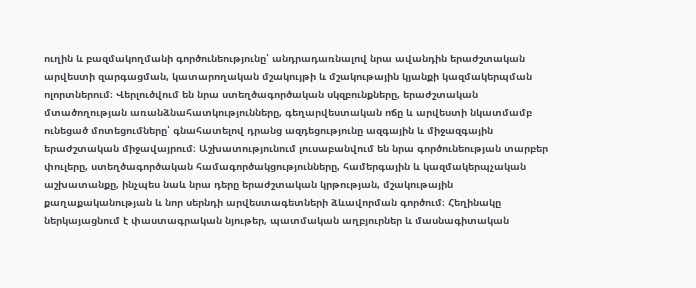ուղին և բազմակողմանի գործունեությունը՝ անդրադառնալով նրա ավանդին երաժշտական արվեստի զարգացման, կատարողական մշակույթի և մշակութային կյանքի կազմակերպման ոլորտներում։ Վերլուծվում են նրա ստեղծագործական սկզբունքները, երաժշտական մտածողության առանձնահատկությունները, գեղարվեստական ոճը և արվեստի նկատմամբ ունեցած մոտեցումները՝ գնահատելով դրանց ազդեցությունը ազգային և միջազգային երաժշտական միջավայրում։ Աշխատությունում լուսաբանվում են նրա գործունեության տարբեր փուլերը, ստեղծագործական համագործակցությունները, համերգային և կազմակերպչական աշխատանքը, ինչպես նաև նրա դերը երաժշտական կրթության, մշակութային քաղաքականության և նոր սերնդի արվեստագետների ձևավորման գործում։ Հեղինակը ներկայացնում է փաստագրական նյութեր, պատմական աղբյուրներ և մասնագիտական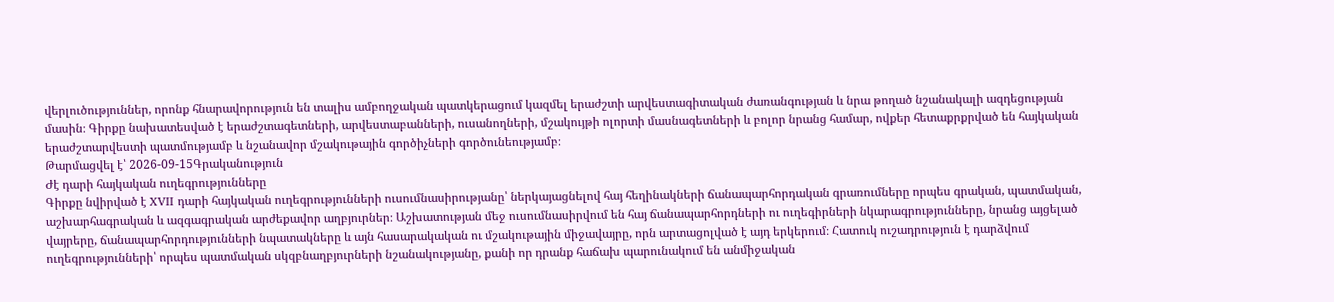վերլուծություններ, որոնք հնարավորություն են տալիս ամբողջական պատկերացում կազմել երաժշտի արվեստագիտական ժառանգության և նրա թողած նշանակալի ազդեցության մասին։ Գիրքը նախատեսված է երաժշտագետների, արվեստաբանների, ուսանողների, մշակույթի ոլորտի մասնագետների և բոլոր նրանց համար, ովքեր հետաքրքրված են հայկական երաժշտարվեստի պատմությամբ և նշանավոր մշակութային գործիչների գործունեությամբ։
Թարմացվել է՝ 2026-09-15Գրականություն
Ժէ դարի հայկական ուղեգրությունները
Գիրքը նվիրված է XVII դարի հայկական ուղեգրությունների ուսումնասիրությանը՝ ներկայացնելով հայ հեղինակների ճանապարհորդական գրառումները որպես գրական, պատմական, աշխարհագրական և ազգագրական արժեքավոր աղբյուրներ։ Աշխատության մեջ ուսումնասիրվում են հայ ճանապարհորդների ու ուղեգիրների նկարագրությունները, նրանց այցելած վայրերը, ճանապարհորդությունների նպատակները և այն հասարակական ու մշակութային միջավայրը, որն արտացոլված է այդ երկերում։ Հատուկ ուշադրություն է դարձվում ուղեգրությունների՝ որպես պատմական սկզբնաղբյուրների նշանակությանը, քանի որ դրանք հաճախ պարունակում են անմիջական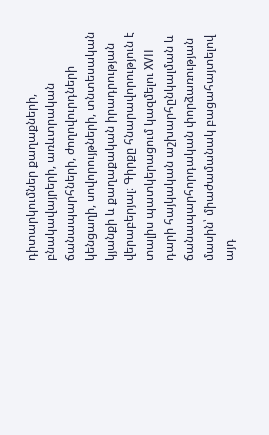դիտարկումներ քաղաքների, բնակավայրերի, առևտրական ճանապարհների, ժողովուրդների կենցաղի, սովորույթների, տնտեսական կյանքի և քաղաքական իրադրության վերաբերյալ։ Գիրքը հնարավորություն է տալիս պատկերացում կազմելու XVII դարի հայկական աշխարհընկալման և ճանապարհորդական փորձառության մասին՝ միաժամանակ բացահայտելով այդ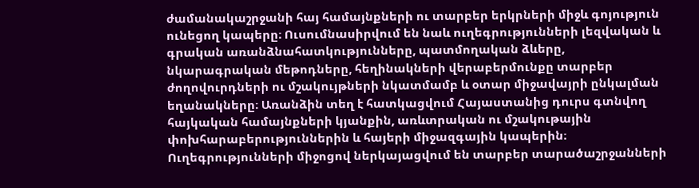ժամանակաշրջանի հայ համայնքների ու տարբեր երկրների միջև գոյություն ունեցող կապերը։ Ուսումնասիրվում են նաև ուղեգրությունների լեզվական և գրական առանձնահատկությունները, պատմողական ձևերը, նկարագրական մեթոդները, հեղինակների վերաբերմունքը տարբեր ժողովուրդների ու մշակույթների նկատմամբ և օտար միջավայրի ընկալման եղանակները։ Առանձին տեղ է հատկացվում Հայաստանից դուրս գտնվող հայկական համայնքների կյանքին, առևտրական ու մշակութային փոխհարաբերություններին և հայերի միջազգային կապերին։ Ուղեգրությունների միջոցով ներկայացվում են տարբեր տարածաշրջանների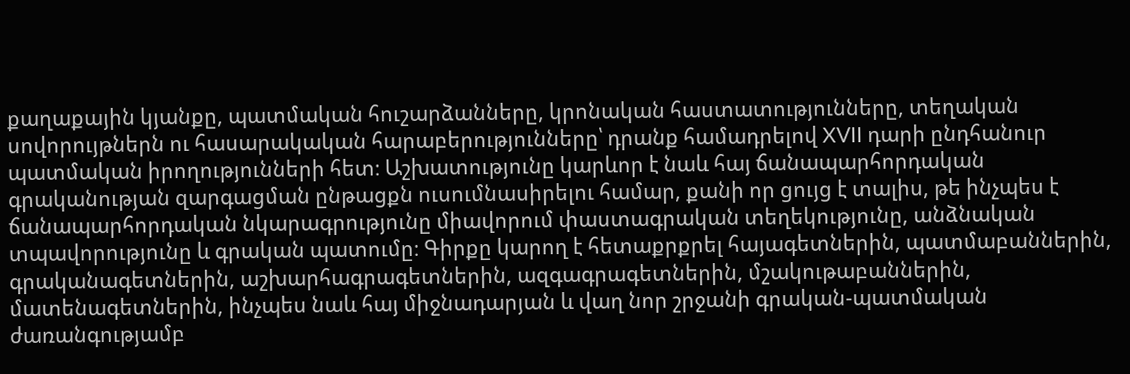քաղաքային կյանքը, պատմական հուշարձանները, կրոնական հաստատությունները, տեղական սովորույթներն ու հասարակական հարաբերությունները՝ դրանք համադրելով XVII դարի ընդհանուր պատմական իրողությունների հետ։ Աշխատությունը կարևոր է նաև հայ ճանապարհորդական գրականության զարգացման ընթացքն ուսումնասիրելու համար, քանի որ ցույց է տալիս, թե ինչպես է ճանապարհորդական նկարագրությունը միավորում փաստագրական տեղեկությունը, անձնական տպավորությունը և գրական պատումը։ Գիրքը կարող է հետաքրքրել հայագետներին, պատմաբաններին, գրականագետներին, աշխարհագրագետներին, ազգագրագետներին, մշակութաբաններին, մատենագետներին, ինչպես նաև հայ միջնադարյան և վաղ նոր շրջանի գրական-պատմական ժառանգությամբ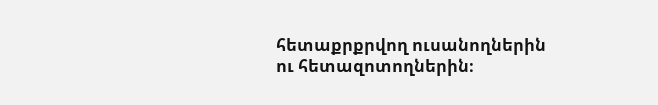հետաքրքրվող ուսանողներին ու հետազոտողներին։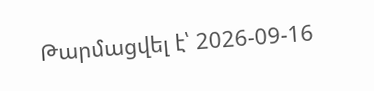Թարմացվել է՝ 2026-09-16